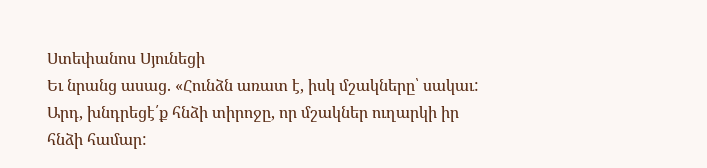Ստեփանոս Սյունեցի
Եւ նրանց ասաց. «Հունձն առատ է, իսկ մշակները՝ սակաւ: Արդ, խնդրեցէ՛ք հնձի տիրոջը, որ մշակներ ուղարկի իր հնձի համար: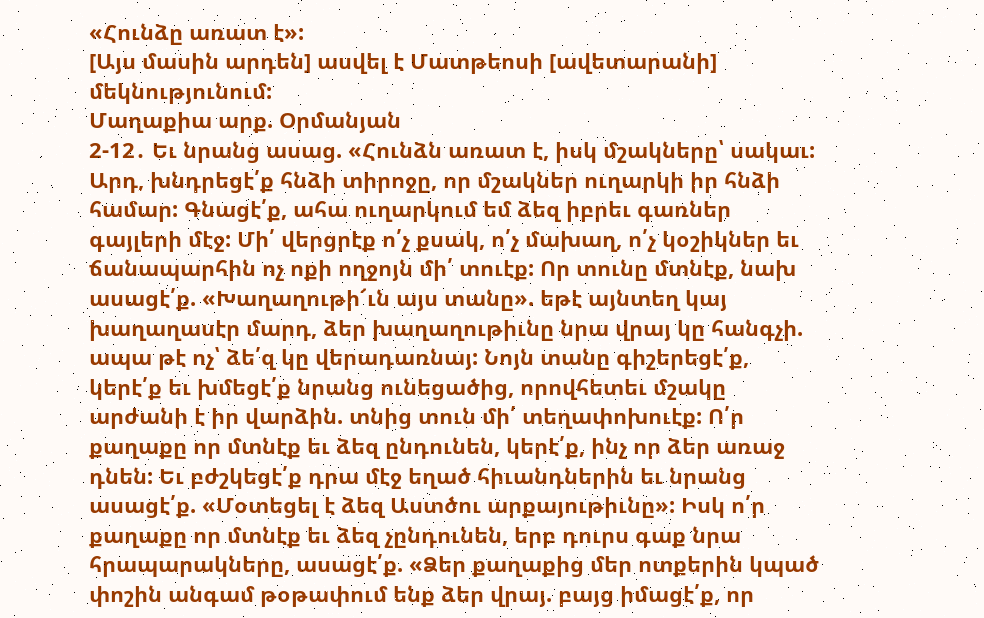«Հունձը առատ է»:
[Այս մասին արդեն] ասվել է Մատթեոսի [ավետարանի] մեկնությունում:
Մաղաքիա արք. Օրմանյան
2-12․ Եւ նրանց ասաց. «Հունձն առատ է, իսկ մշակները՝ սակաւ: Արդ, խնդրեցէ՛ք հնձի տիրոջը, որ մշակներ ուղարկի իր հնձի համար: Գնացէ՛ք, ահա ուղարկում եմ ձեզ իբրեւ գառներ գայլերի մէջ: Մի՛ վերցրէք ո՛չ քսակ, ո՛չ մախաղ, ո՛չ կօշիկներ եւ ճանապարհին ոչ ոքի ողջոյն մի՛ տուէք: Որ տունը մտնէք, նախ ասացէ՛ք. «Խաղաղութի՜ւն այս տանը». եթէ այնտեղ կայ խաղաղասէր մարդ, ձեր խաղաղութիւնը նրա վրայ կը հանգչի. ապա թէ ոչ՝ ձե՛զ կը վերադառնայ: Նոյն տանը գիշերեցէ՛ք, կերէ՛ք եւ խմեցէ՛ք նրանց ունեցածից, որովհետեւ մշակը արժանի է իր վարձին. տնից տուն մի՛ տեղափոխուէք: Ո՛ր քաղաքը որ մտնէք եւ ձեզ ընդունեն, կերէ՛ք, ինչ որ ձեր առաջ դնեն: Եւ բժշկեցէ՛ք դրա մէջ եղած հիւանդներին եւ նրանց ասացէ՛ք. «Մօտեցել է ձեզ Աստծու արքայութիւնը»: Իսկ ո՛ր քաղաքը որ մտնէք եւ ձեզ չընդունեն, երբ դուրս գաք նրա հրապարակները, ասացէ՛ք. «Ձեր քաղաքից մեր ոտքերին կպած փոշին անգամ թօթափում ենք ձեր վրայ. բայց իմացէ՛ք, որ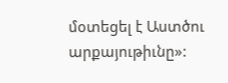մօտեցել է Աստծու արքայութիւնը»: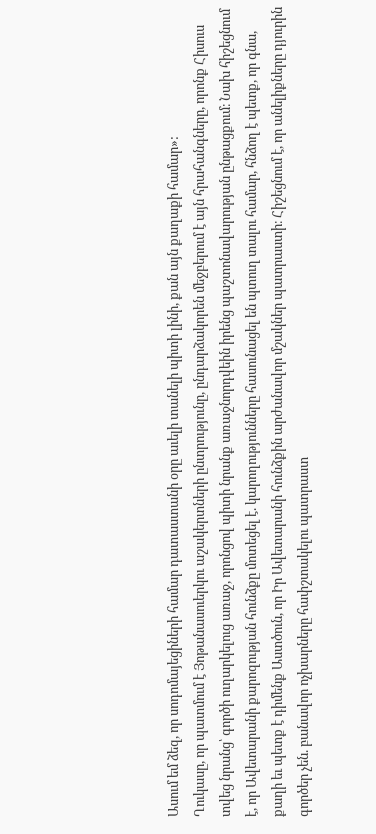Ասում եմ ձեզ, որ սոդոմայեցիների համար դատաստանի օրը աւելի տանելի պիտի լինի, քան այն քաղաքի համար»:
Ղուկասը, որ պատմում է Յոթանասուերկու աշակերտների ընտրությունը, ընդարձակորեն մեջբերում է այն հրահանգները, որոնք Հիսուս տվեց նրանց՝ գործի ուղարկելուց առաջ, որոնցով պիտի նրանք առաջնորդվեին իրենց պաշտոնավարության ընթացքում։ Նախ հիշեցնում է, որ Ավետարանի քարոզության հունձքը մոտեցել է. կարողությունները հասունացել են պտուղ տալու համար, հնձող է պետք, որ գնա, քաղի եւ պետք է դիմենք Աստծուն, որ Իր Ավետարանի հունձքին արժանավոր մշակներ պատրաստի։ Հիշեցնում է, որ անելիքները դյուրին գործեր չեն. բանավոր ոչխարները հափշտակելու պատրաստ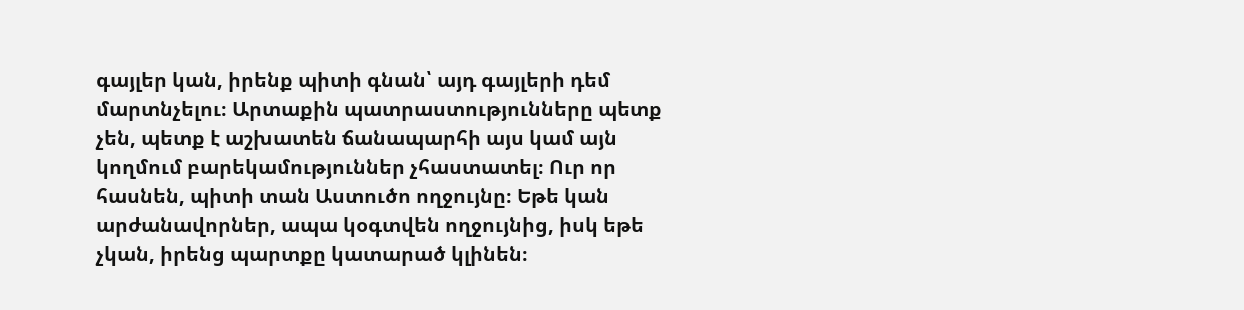գայլեր կան, իրենք պիտի գնան՝ այդ գայլերի դեմ մարտնչելու։ Արտաքին պատրաստությունները պետք չեն, պետք է աշխատեն ճանապարհի այս կամ այն կողմում բարեկամություններ չհաստատել։ Ուր որ հասնեն, պիտի տան Աստուծո ողջույնը։ Եթե կան արժանավորներ, ապա կօգտվեն ողջույնից, իսկ եթե չկան, իրենց պարտքը կատարած կլինեն։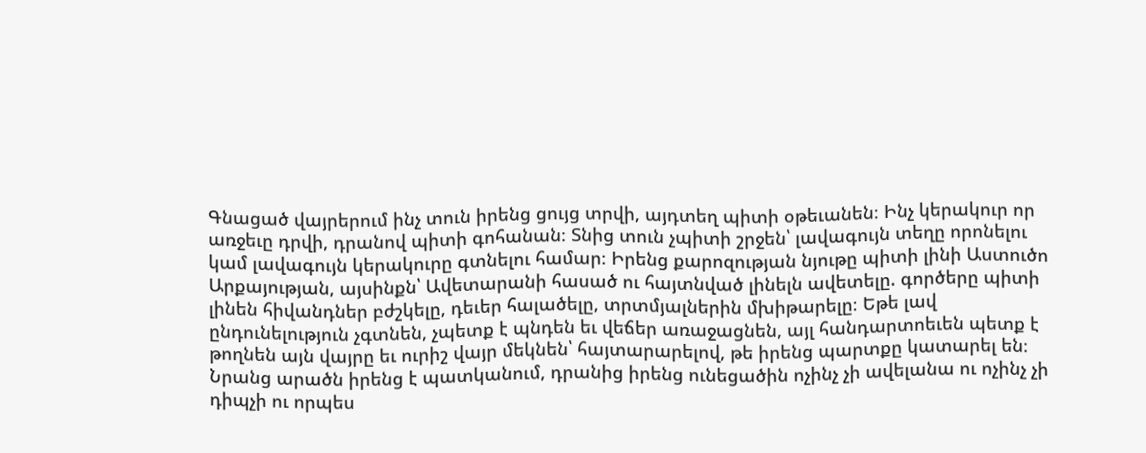Գնացած վայրերում ինչ տուն իրենց ցույց տրվի, այդտեղ պիտի օթեւանեն։ Ինչ կերակուր որ առջեւը դրվի, դրանով պիտի գոհանան։ Տնից տուն չպիտի շրջեն՝ լավագույն տեղը որոնելու կամ լավագույն կերակուրը գտնելու համար։ Իրենց քարոզության նյութը պիտի լինի Աստուծո Արքայության, այսինքն՝ Ավետարանի հասած ու հայտնված լինելն ավետելը. գործերը պիտի լինեն հիվանդներ բժշկելը, դեւեր հալածելը, տրտմյալներին մխիթարելը։ Եթե լավ ընդունելություն չգտնեն, չպետք է պնդեն եւ վեճեր առաջացնեն, այլ հանդարտոեւեն պետք է թողնեն այն վայրը եւ ուրիշ վայր մեկնեն՝ հայտարարելով, թե իրենց պարտքը կատարել են։ Նրանց արածն իրենց է պատկանում, դրանից իրենց ունեցածին ոչինչ չի ավելանա ու ոչինչ չի դիպչի ու որպես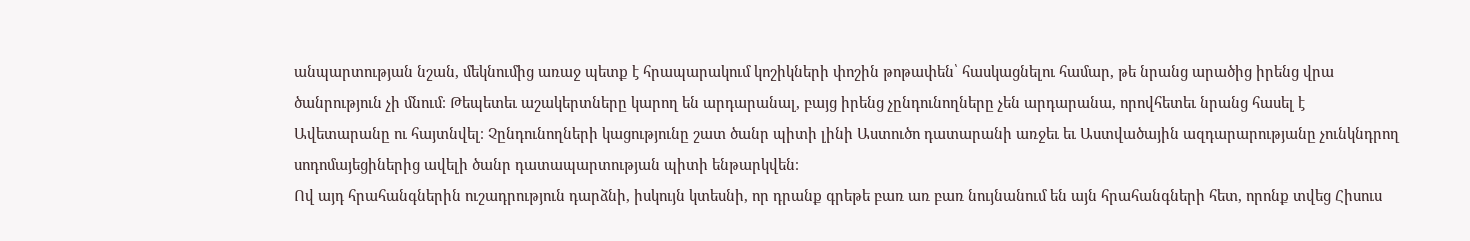անպարտության նշան, մեկնումից առաջ պետք է հրապարակում կոշիկների փոշին թոթափեն՝ հասկացնելու համար, թե նրանց արածից իրենց վրա ծանրություն չի մնում։ Թեպետեւ աշակերտները կարող են արդարանալ, բայց իրենց չընդունողները չեն արդարանա, որովհետեւ նրանց հասել է Ավետարանը ու հայտնվել։ Չընդունողների կացությունը շատ ծանր պիտի լինի Աստուծո դատարանի առջեւ եւ Աստվածային ազդարարությանը չունկնդրող սոդոմայեցիներից ավելի ծանր դատապարտության պիտի ենթարկվեն։
Ով այդ հրահանգներին ուշադրություն դարձնի, իսկույն կտեսնի, որ դրանք գրեթե բառ առ բառ նույնանում են այն հրահանգների հետ, որոնք տվեց Հիսուս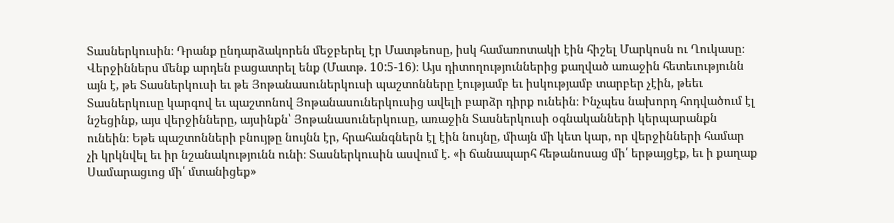Տասներկուսին։ Դրանք ընդարձակորեն մեջբերել էր Մատթեոսը, իսկ համառոտակի էին հիշել Մարկոսն ու Ղուկասը։ Վերջիններս մենք արդեն բացատրել ենք (Մատթ. 10:5-16)։ Այս դիտողություններից քաղված առաջին հետեւությունն այն է, թե Տասներկուսի եւ թե Յոթանասուներկուսի պաշտոնները էությամբ եւ իսկությամբ տարբեր չէին, թեեւ Տասներկուսը կարգով եւ պաշտոնով Յոթանասուներկուսից ավելի բարձր դիրք ունեին։ Ինչպես նախորդ հոդվածում էլ նշեցինք, այս վերջինները, այսինքն՝ Յոթանասուներկուսը, առաջին Տասներկուսի օգնականների կերպարանքն ունեին։ Եթե պաշտոնների բնույթը նույնն էր, հրահանգներն էլ էին նույնը, միայն մի կետ կար, որ վերջինների համար չի կրկնվել եւ իր նշանակությունն ունի։ Տասներկուսին ասվում է. «ի ճանապարհ հեթանոսաց մի՛ երթայցէք, եւ ի քաղաք Սամարացւոց մի՛ մտանիցեք»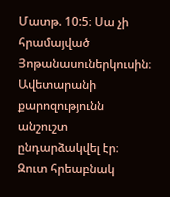Մատթ. 10:5։ Սա չի հրամայված Յոթանասուներկուսին։ Ավետարանի քարոզությունն անշուշտ ընդարձակվել էր։ Զուտ հրեաբնակ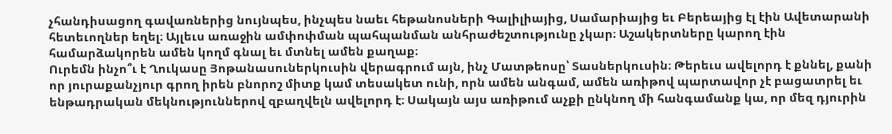չհանդիսացող գավառներից նույնպես, ինչպես նաեւ հեթանոսների Գալիլիայից, Սամարիայից եւ Բերեայից էլ էին Ավետարանի հետեւողներ եղել։ Այլեւս առաջին ամփոփման պահպանման անհրաժեշտությունը չկար։ Աշակերտները կարող էին համարձակորեն ամեն կողմ գնալ եւ մտնել ամեն քաղաք։
Ուրեմն ինչո՞ւ է Ղուկասը Յոթանասուներկուսին վերագրում այն, ինչ Մատթեոսը՝ Տասներկուսին։ Թերեւս ավելորդ է քննել, քանի որ յուրաքանչյուր գրող իրեն բնորոշ միտք կամ տեսակետ ունի, որն ամեն անգամ, ամեն առիթով պարտավոր չէ բացատրել եւ ենթադրական մեկնություններով զբաղվելն ավելորդ է։ Սակայն այս առիթում աչքի ընկնող մի հանգամանք կա, որ մեզ դյուրին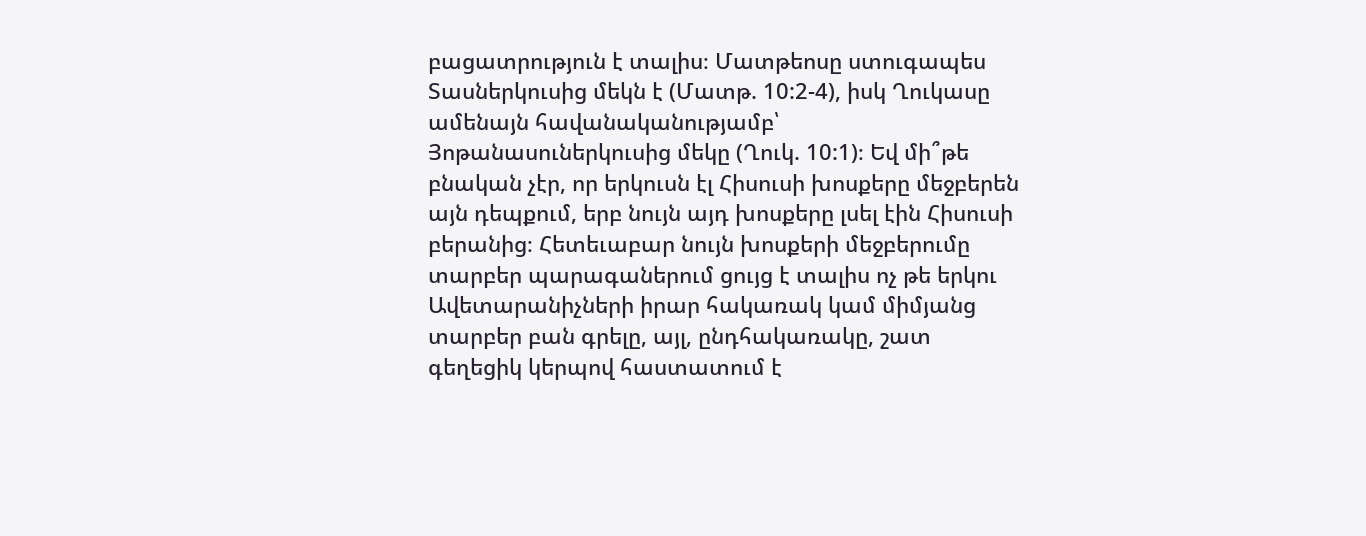բացատրություն է տալիս։ Մատթեոսը ստուգապես Տասներկուսից մեկն է (Մատթ. 10:2-4), իսկ Ղուկասը ամենայն հավանականությամբ՝ Յոթանասուներկուսից մեկը (Ղուկ. 10:1)։ Եվ մի՞թե բնական չէր, որ երկուսն էլ Հիսուսի խոսքերը մեջբերեն այն դեպքում, երբ նույն այդ խոսքերը լսել էին Հիսուսի բերանից։ Հետեւաբար նույն խոսքերի մեջբերումը տարբեր պարագաներում ցույց է տալիս ոչ թե երկու Ավետարանիչների իրար հակառակ կամ միմյանց տարբեր բան գրելը, այլ, ընդհակառակը, շատ գեղեցիկ կերպով հաստատում է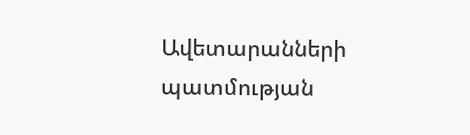Ավետարանների պատմության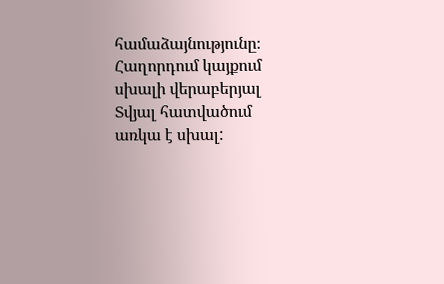համաձայնությունը։
Հաղորդում կայքում սխալի վերաբերյալ
Տվյալ հատվածում առկա է սխալ: